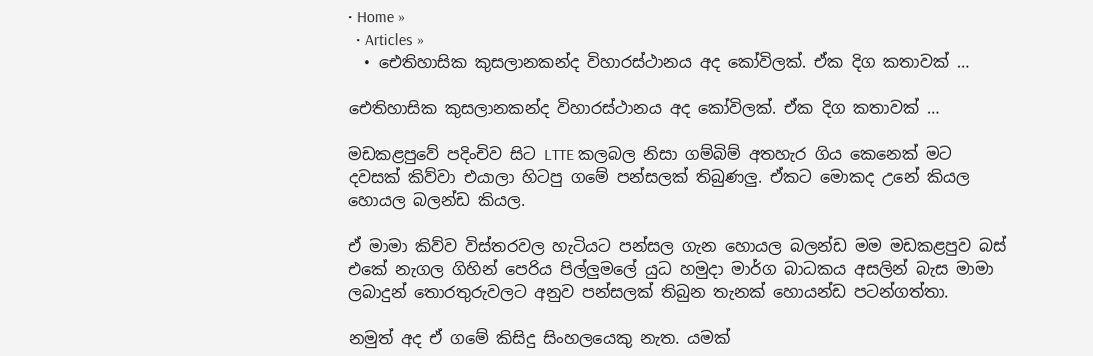• Home »
  • Articles »
  • ඓතිහාසික කුසලානකන්ද විහාරස්ථානය අද කෝවිලක්. ඒක දිග කතාවක් …

ඓතිහාසික කුසලානකන්ද විහාරස්ථානය අද කෝවිලක්. ඒක දිග කතාවක් …

මඩකළපුවේ පදිංචිව සිට LTTE කලබල නිසා ගම්බිම් අතහැර ගිය කෙනෙක් මට දවසක් කිව්වා එයාලා හිටපු ගමේ පන්සලක් තිබුණලු. ඒකට මොකද උනේ කියල හොයල බලන්ඩ කියල.

ඒ මාමා කිව්ව විස්තරවල හැටියට පන්සල ගැන හොයල බලන්ඩ මම මඩකළපුව බස් එකේ නැගල ගිහින් පෙරිය පිල්ලුමලේ යුධ හමුදා මාර්ග බාධකය අසලින් බැස මාමා ලබාදුන් තොරතුරුවලට අනුව පන්සලක් තිබුන තැනක් හොයන්ඩ පටන්ගත්තා.

නමුත් අද ඒ ගමේ කිසිදු සිංහලයෙකු නැත. යමක්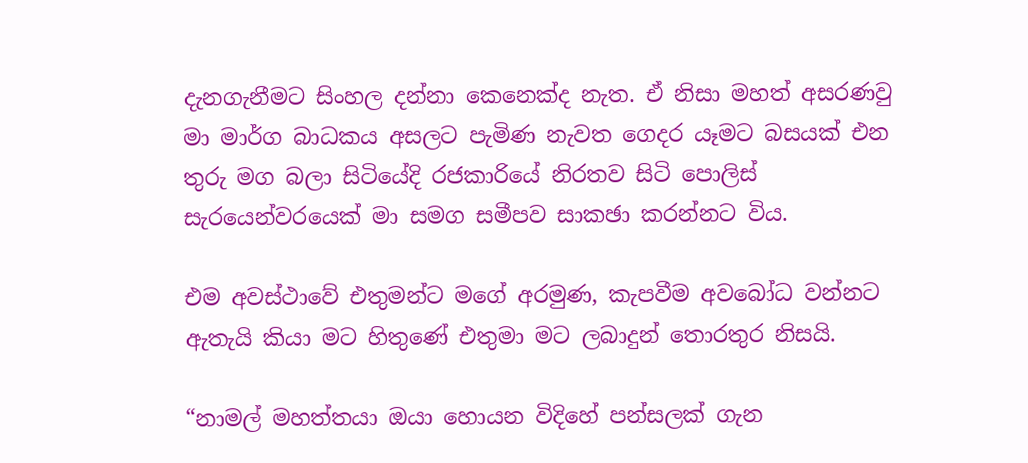දැනගැනීමට සිංහල දන්නා කෙනෙක්ද නැත. ඒ නිසා මහත් අසරණවු මා මාර්ග බාධකය අසලට පැමිණ නැවත ගෙදර යෑමට බසයක් එන තුරු මග බලා සිටියේදි රජකාරියේ නිරතව සිටි පොලිස් සැරයෙන්වරයෙක් මා සමග සමීපව සාකඡා කරන්නට විය.

එම අවස්ථාවේ එතුමන්ට මගේ අරමුණ, කැපවීම අවබෝධ වන්නට ඇතැයි කියා මට හිතුණේ එතුමා මට ලබාදුන් තොරතුර නිසයි.

“නාමල් මහත්තයා ඔයා හොයන විදිහේ පන්සලක් ගැන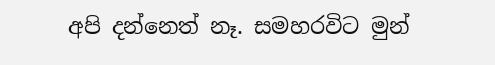අපි දන්නෙත් නෑ. සමහරවිට මුන්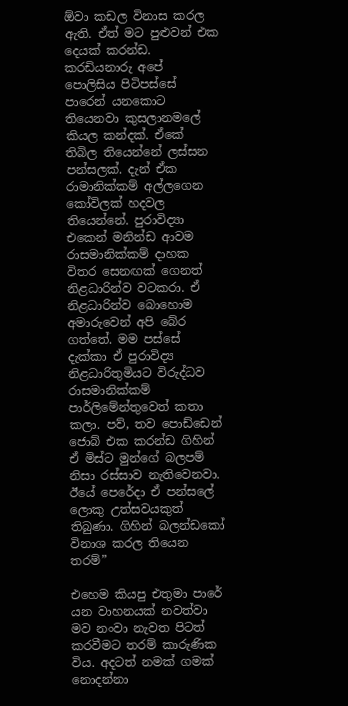ඕවා කඩල විනාස කරල ඇති. ඒත් මට පුළුවන් එක දෙයක් කරන්ඩ. කරඩියනාරු අපේ පොලිසිය පිටිපස්සේ පාරෙන් යනකොට තියෙනවා කුසලානමලේ කියල කන්දක්. ඒකේ තිබිල තියෙන්නේ ලස්සන පන්සලක්. දැන් ඒක රාමානික්කම් අල්ලගෙන කෝවිලක් හදවල තියෙන්නේ. පුරාවිද්‍යා එකෙන් මනින්ඩ ආවම රාසමානික්කම් දාහක විතර සෙනඟක් ගෙනත් නිළධාරින්ව වටකරා. ඒ නිළධාරින්ව බොහොම අමාරුවෙන් අපි බේර ගත්තේ. මම පස්සේ දැක්කා ඒ පුරාවිද්‍ය නිළධාරිතුමියට විරුද්ධව රාසමානික්කම් පාර්ලිමේන්තුවෙත් කතා කලා. පව්, තව පොඩ්ඩෙන් ජොබ් එක කරන්ඩ ගිහින් ඒ මිස්ට මුන්ගේ බලපම් නිසා රස්සාව නැතිවෙනවා. ඊයේ පෙරේදා ඒ පන්සලේ ලොකු උත්සවයකුත් තිබුණා. ගිහින් බලන්ඩකෝ විනාශ කරල තියෙන තරම්”

එහෙම කියපු එතුමා පාරේ යන වාහනයක් නවත්වා මව නංවා නැවත පිටත් කරවීමට තරම් කාරුණික විය. අදටත් නමක් ගමක් නොදන්නා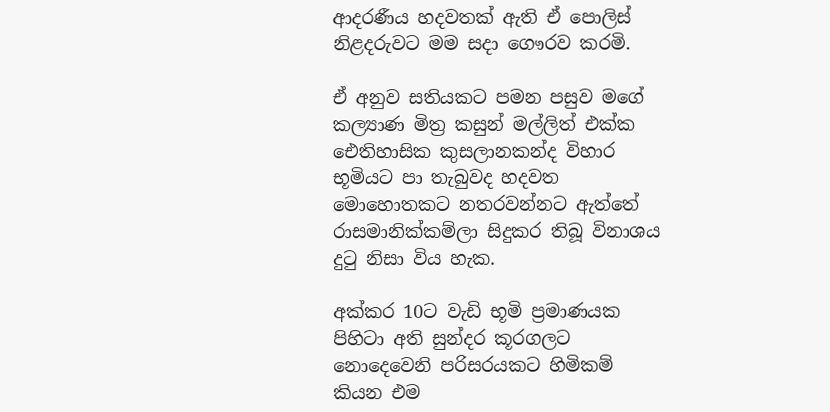ආදරණීය හදවතක් ඇති ඒ පොලිස් නිළදරුවට මම සදා ගෞරව කරමි.

ඒ අනුව සතියකට පමන පසුව මගේ කල්‍යාණ මිත්‍ර කසුන් මල්ලිත් එක්ක ඓතිහාසික කුසලානකන්ද විහාර භූමියට පා තැබුවද හදවත මොහොතකට නතරවන්නට ඇත්තේ රාසමානික්කම්ලා සිදුකර තිබූ විනාශය දුටු නිසා විය හැක.

අක්කර 10ට වැඩි භූමි ප්‍රමාණයක පිහිටා අති සුන්දර කූරගලට නොදෙවෙනි පරිසරයකට හිමිකම් කියන එම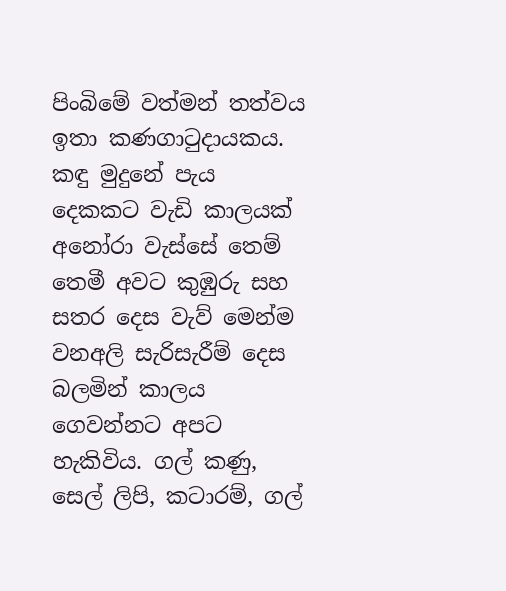පිංබිමේ වත්මන් තත්වය ඉතා කණගාටුදායකය. කඳු මුදුනේ පැය දෙකකට වැඩි කාලයක් අනෝරා වැස්සේ තෙම් තෙමී අවට කුඹුරු සහ සතර දෙස වැව් මෙන්ම වනඅලි සැරිසැරීම් දෙස බලමින් කාලය ගෙවන්නට අපට හැකිවිය. ගල් කණු, සෙල් ලිපි, කටාරම්, ගල්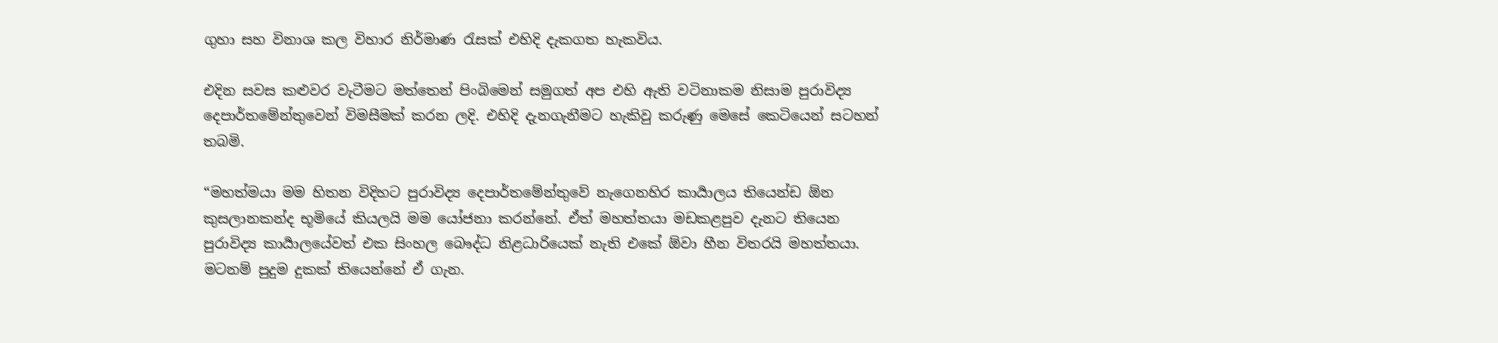ගුහා සහ විනාශ කල විහාර නිර්මාණ රැසක් එහිදි දැකගත හැකවිය.

එදින සවස කළුවර වැටීමට මත්තෙන් පිංබිමෙන් සමුගත් අප එහි ඇති වටිනාකම නිසාම පුරාවිද්‍ය දෙපාර්තමේන්තුවෙන් විමසීමක් කරන ලදි. එහිදි දැනගැනීමට හැකිවු කරුණු මෙසේ කෙටියෙන් සටහන් තබමි.

“මහත්මයා මම හිතන විදිහට පුරාවිද්‍ය දෙපාර්තමේන්තුවේ නැගෙනහිර කාර්‍යාලය තියෙන්ඩ ඕන කුසලානකන්ද භූමියේ කියලයි මම යෝජනා කරන්නේ. ඒත් මහත්තයා මඩකළපුව දැනට තියෙන පුරාවිද්‍ය කාර්‍යාලයේවත් එක සිංහල බෞද්ධ නිළධාරියෙක් නැති එකේ ඕවා හීන විතරයි මහත්තයා. මටනම් පුදුම දුකක් තියෙන්නේ ඒ ගැන.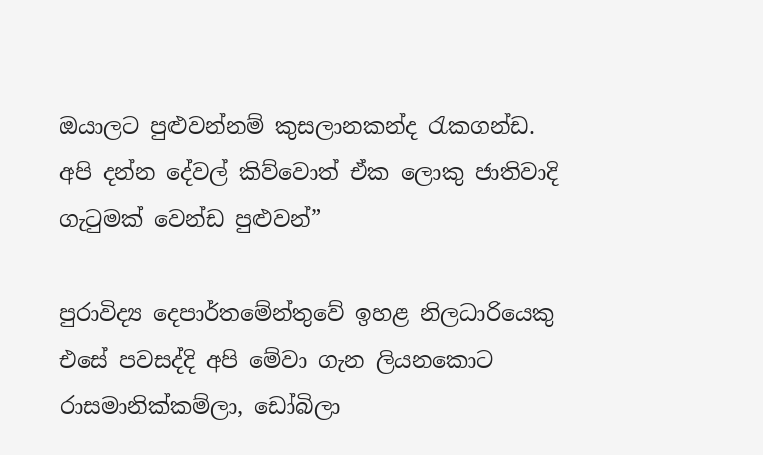ඔයාලට පුළුවන්නම් කුසලානකන්ද රැකගන්ඩ. අපි දන්න දේවල් කිව්වොත් ඒක ලොකු ජාතිවාදි ගැටුමක් වෙන්ඩ පුළුවන්”

පුරාවිද්‍ය දෙපාර්තමේන්තුවේ ඉහළ නිලධාරියෙකු එසේ පවසද්දි අපි මේවා ගැන ලියනකොට රාසමානික්කම්ලා, ඩෝබිලා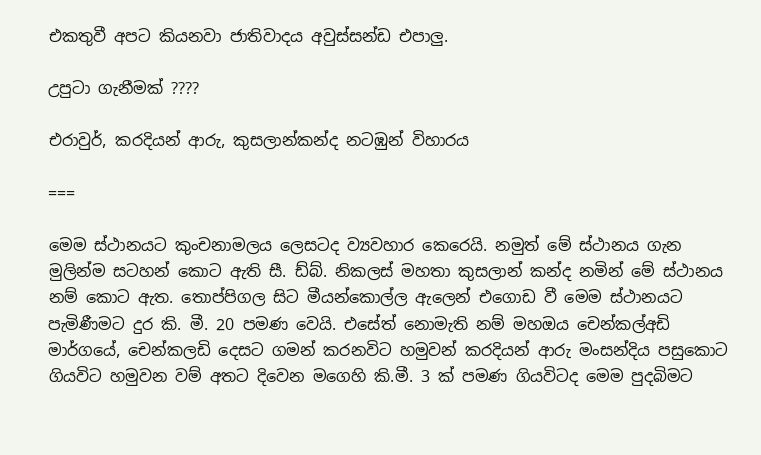එකතුවී අපට කියනවා ජාතිවාදය අවුස්සන්ඩ එපාලු.

උපුටා ගැනීමක් ????

එරාවුර්, කරදියන් ආරු, කුසලාන්කන්ද නටඹුන් විහාරය

===

මෙම ස්ථානයට කුංචනාමලය ලෙසටද ව්‍යවහාර කෙරෙයි. නමුත් මේ ස්ථානය ගැන මුලින්ම සටහන් කොට ඇති සී. ඩ්බ්. නිකලස් මහතා කුසලාන් කන්ද නමින් මේ ස්ථානය නම් කොට ඇත. තොප්පිගල සිට මීයන්කොල්ල ඇලෙන් එගොඩ වී මෙම ස්ථානයට පැමිණීමට දුර කි. මී. 20 පමණ වෙයි. එසේත් නොමැති නම් මහඔය චෙන්කල්අඩි මාර්ගයේ, චෙන්කලඩි දෙසට ගමන් කරනවිට හමුවන් කරදියන් ආරු මංසන්දිය පසුකොට ගියවිට හමුවන වම් අතට දිවෙන මගෙහි කි.මී. 3 ක් පමණ ගියවිටද මෙම පුදබිමට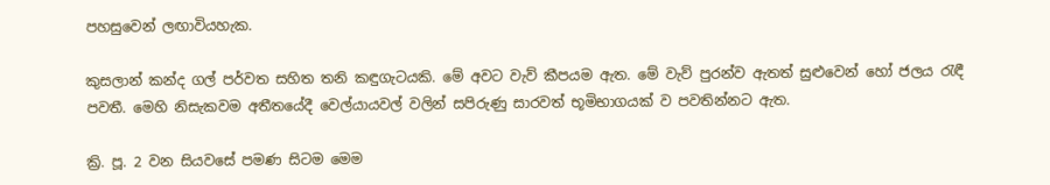පහසුවෙන් ලඟාවියහැක.

කුසලාන් කන්ද ගල් පර්වත සහිත තනි කඳුගැටයකි. මේ අවට වැව් කීපයම ඇත. මේ වැව් පුරන්ව ඇතත් සුළුවෙන් හෝ ජලය රැඳී පවතී. මෙහි නිසැකවම අතීතයේදී වෙල්යායවල් වලින් සපිරුණු සාරවත් භූමිභාගයක් ව පවතින්නට ඇත.

ක්‍රි. පූ. 2 වන සියවසේ පමණ සිටම මෙම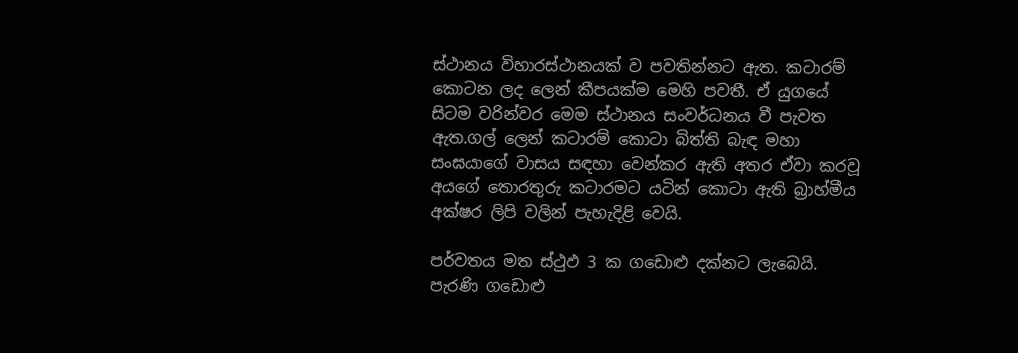ස්ථානය විහාරස්ථානයක් ව පවතින්නට ඇත. කටාරම් කොටන ලද ලෙන් කීපයක්ම මෙහි පවතී. ඒ යුගයේ සිටම වරින්වර මෙම ස්ථානය සංවර්ධනය වී පැවත ඇත.ගල් ලෙන් කටාරම් කොටා බිත්ති බැඳ මහා සංඝයාගේ වාසය සඳහා වෙන්කර ඇති අතර ඒවා කරවූ අයගේ තොරතුරු කටාරමට යටින් කොටා ඇති බ්‍රාහ්මීය අක්ෂර ලිපි වලින් පැහැදිළි වෙයි.

පර්වතය මත ස්ථුඵ 3 ක ගඩොළු දක්නට ලැබෙයි. පැරණි ගඩොළු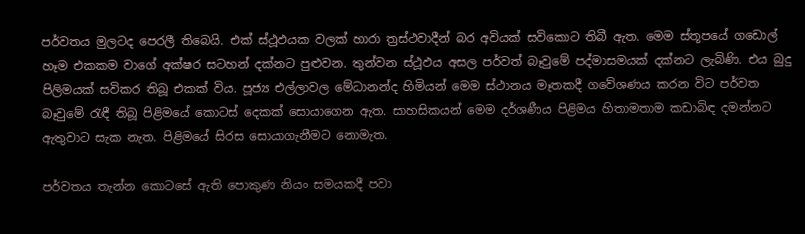පර්වතය මුලටද පෙරලී තිබෙයි. එක් ස්ථූඵයක වලක් හාරා ත්‍රස්ථවාදීන් බර අවියක් සවිකොට තිබී ඇත. මෙම ස්තූපයේ ගඩොල් හෑම එකකම වාගේ අක්ෂර සටහන් දක්නට පුළුවන. තුන්වන ස්ථූඵය අසල පර්වත් බෑවුමේ පද්මාසමයක් දක්නට ලැබිණි. එය බුදු පිලිමයක් සවිකර තිබූ එකක් විය. පූජ්‍ය එල්ලාවල මේධානන්ද හිමියන් මෙම ස්ථානය මෑතකදී ගවේශණය කරන විට පර්වත බෑවුමේ රැඳී තිබූ පිළිමයේ කොටස් දෙකක් සොයාගෙන ඇත. සාහසිකයන් මෙම දර්ශණීය පිළිමය හිතාමතාම කඩාබිඳ දමන්නට ඇතුවාට සැක නැත. පිළිමයේ සිරස සොයාගැනීමට නොමැත.

පර්වතය තැන්න කොටසේ ඇති පොකුණ නියං සමයකදී පවා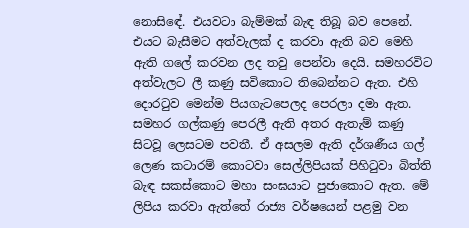නොසිඳේ. එයවටා බැම්මක් බැඳ තිබූ බව පෙනේ. එයට බැසීමට අත්වැලක් ද කරවා ඇති බව මෙහි ඇති ගලේ කරවන ලද තවු පෙන්වා දෙයි. සමහරවිට අත්වැලට ලී කණු සවිකොට තිබෙන්නට ඇත. එහි දොරටුව මෙන්ම පියගැටපෙලද පෙරලා දමා ඇත. සමහර ගල්කණු පෙරලී ඇති අතර ඇතැම් කණු සිටවූ ලෙසටම පවතී. ඒ අසලම ඇති දර්ශණීය ගල් ලෙණ කටාරම් කොටවා සෙල්ලිපියක් පිහිටුවා බිත්ති බැඳ සකස්කොට මහා සංඝයාට පුජාකොට ඇත. මේ ලිපිය කරවා ඇත්තේ රාජ්‍ය වර්ෂයෙන් පළමු වන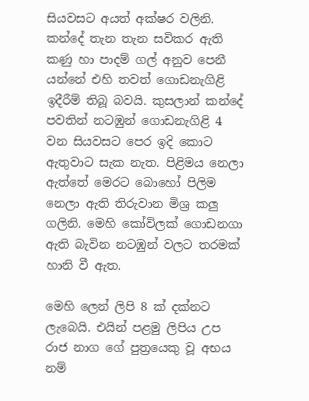සියවසට අයත් අක්ෂර වලිනි. කන්දේ තැන තැන සවිකර ඇති කණු හා පාදම් ගල් අනුව පෙනී යන්නේ එහි තවත් ගොඩනැගිළි ඉදීරීම් තිබූ බවයි. කුසලාන් කන්දේ පවතින් නටඹුන් ගොඩනැගිළි 4 වන සියවසට පෙර ඉදි කොට ඇතුවාට සැක නැත. පිළිමය නෙලා ඇත්තේ මෙරට බොහෝ පිලිම නෙලා ඇති තිරුවාන මිශ්‍ර කලු ගලිනි. මෙහි කෝවිලක් ගොඩනගා ඇති බැවින නටඹුන් වලට තරමක් හානි වී ඇත.

මෙහි ලෙන් ලිපි 8 ක් දක්නට ලැබෙයි. එයින් පළමු ලිපිය උප රාජ නාග ගේ පුත්‍රයෙකු වූ අභය නම්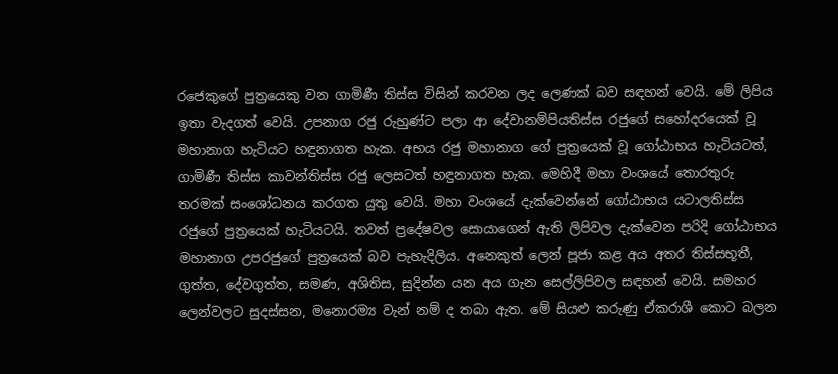රජෙකුගේ පුත්‍රයෙකු වන ගාමිණී තිස්ස විසින් කරවන ලද ලෙණක් බව සඳහන් වෙයි. මේ ලිපිය ඉතා වැදගත් වෙයි. උපනාග රජු රුහුණ්ට පලා ආ දේවානම්පියතිස්ස රජුගේ සහෝදරයෙක් වූ මහානාග හැටියට හඳුනාගත හැක. අභය රජු මහානාග ගේ පුත්‍රයෙක් වූ ගෝඨාභය හැටියටත්, ගාමිණී තිස්ස කාවන්තිස්ස රජු ලෙසටත් හඳුනාගත හැක. මෙහිදී මහා වංශයේ තොරතුරු තරමක් සංශෝධනය කරගත යුතු වෙයි. මහා වංශයේ දැක්වෙන්නේ ගෝඨාභය යටාලතිස්ස රජුගේ පුත්‍රයෙක් හැටියටයි. තවත් ප්‍රදේෂවල සොයාගෙන් ඇති ලිපිවල දැක්වෙන පරිදි ගෝඨාභය මහානාග උපරජුගේ පුත්‍රයෙක් බව පැහැදිලිය. අනෙකුත් ලෙන් පූජා කළ අය අතර තිස්සභූතී, ගුත්ත, දේවගුත්ත, සමණ, අශිතිස, සුදින්න යන අය ගැන සෙල්ලිපිවල සඳහන් වෙයි. සමහර ලෙන්වලට සුදස්සන, මනොරම්‍ය වැන් නම් ද තබා ඇත. මේ සියළු කරුණු ඒකරාශී කොට බලන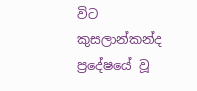විට කුසලාන්කන්ද ප්‍රදේෂයේ වූ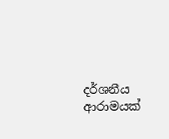දර්ශනීය ආරාමයක්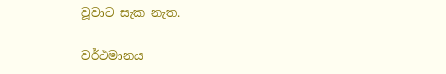වූවාට සැක නැත.

වර්ථමානය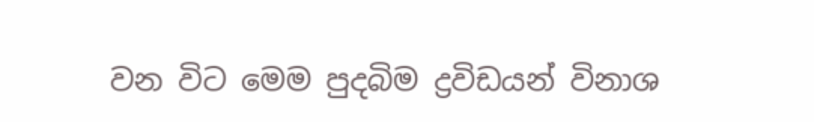වන විට මෙම පුදබිම ද්‍රවිඩයන් විනාශ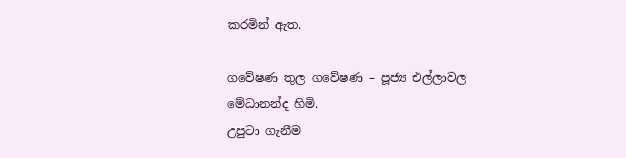කරමින් ඇත.

ගවේෂණ තුල ගවේෂණ – පූජ්‍ය එල්ලාවල මේධානන්ද හිමි.
උපුටා ගැනීම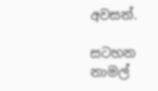අවසන්.

සටහන
නාමල්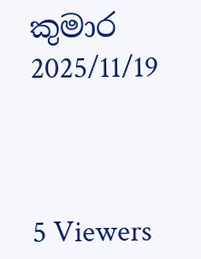කුමාර
2025/11/19



5 Viewers